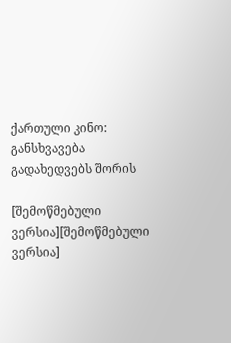ქართული კინო: განსხვავება გადახედვებს შორის

[შემოწმებული ვერსია][შემოწმებული ვერსია]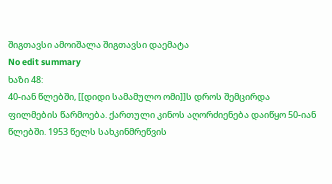შიგთავსი ამოიშალა შიგთავსი დაემატა
No edit summary
ხაზი 48:
40-იან წლებში, [[დიდი სამამულო ომი]]ს დროს შემცირდა ფილმების წარმოება. ქართული კინოს აღორძიენება დაიწყო 50-იან წლებში. 1953 წელს სახკინმრეწვის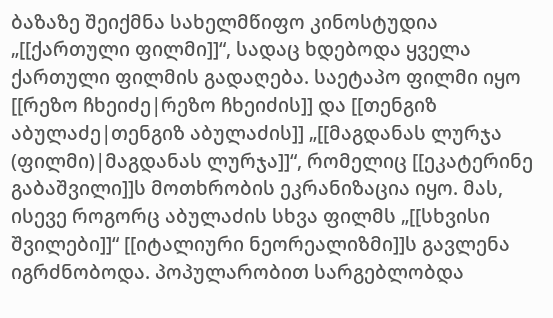ბაზაზე შეიქმნა სახელმწიფო კინოსტუდია „[[ქართული ფილმი]]“, სადაც ხდებოდა ყველა ქართული ფილმის გადაღება. საეტაპო ფილმი იყო [[რეზო ჩხეიძე|რეზო ჩხეიძის]] და [[თენგიზ აბულაძე|თენგიზ აბულაძის]] „[[მაგდანას ლურჯა (ფილმი)|მაგდანას ლურჯა]]“, რომელიც [[ეკატერინე გაბაშვილი]]ს მოთხრობის ეკრანიზაცია იყო. მას, ისევე როგორც აბულაძის სხვა ფილმს „[[სხვისი შვილები]]“ [[იტალიური ნეორეალიზმი]]ს გავლენა იგრძნობოდა. პოპულარობით სარგებლობდა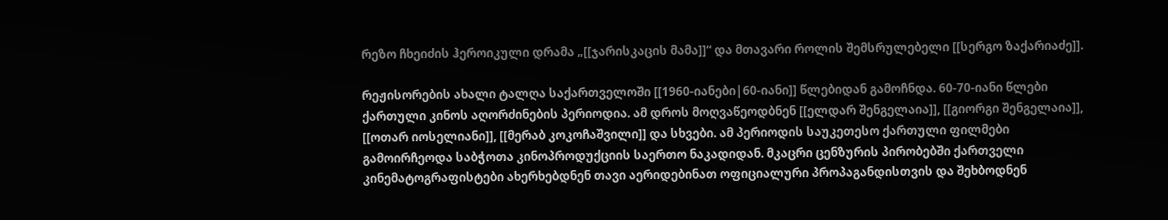რეზო ჩხეიძის ჰეროიკული დრამა „[[ჯარისკაცის მამა]]“ და მთავარი როლის შემსრულებელი [[სერგო ზაქარიაძე]].

რეჟისორების ახალი ტალღა საქართველოში [[1960-იანები|60-იანი]] წლებიდან გამოჩნდა. 60-70-იანი წლები ქართული კინოს აღორძინების პერიოდია. ამ დროს მოღვაწეოდბნენ [[ელდარ შენგელაია]], [[გიორგი შენგელაია]], [[ოთარ იოსელიანი]], [[მერაბ კოკოჩაშვილი]] და სხვები. ამ პერიოდის საუკეთესო ქართული ფილმები გამოირჩეოდა საბჭოთა კინოპროდუქციის საერთო ნაკადიდან. მკაცრი ცენზურის პირობებში ქართველი კინემატოგრაფისტები ახერხებდნენ თავი აერიდებინათ ოფიციალური პროპაგანდისთვის და შეხბოდნენ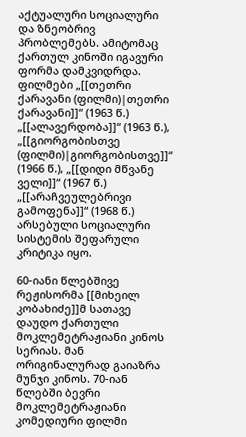აქტუალური სოციალური და ზნეობრივ პრობლემებს. ამიტომაც ქართულ კინოში იგავური ფორმა დამკვიდრდა. ფილმები „[[თეთრი ქარავანი (ფილმი)|თეთრი ქარავანი]]“ (1963 წ.) „[[ალავერდობა]]“ (1963 წ.), „[[გიორგობისთვე (ფილმი)|გიორგობისთვე]]“ (1966 წ.), „[[დიდი მწვანე ველი]]“ (1967 წ.) „[[არაჩვეულებრივი გამოფენა]]“ (1968 წ.) არსებული სოციალური სისტემის შეფარული კრიტიკა იყო.

60-იანი წლებშივე რეჟისორმა [[მიხეილ კობახიძე]]მ სათავე დაუდო ქართული მოკლემეტრაჟიანი კინოს სერიას. მან ორიგინალურად გაიაზრა მუნჯი კინოს. 70-იან წლებში ბევრი მოკლემეტრაჟიანი კომედიური ფილმი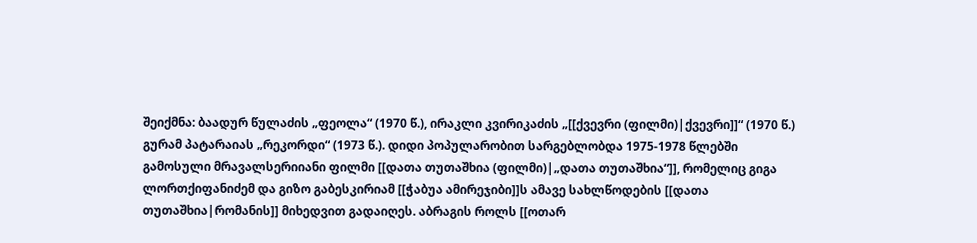შეიქმნა: ბაადურ წულაძის „ფეოლა“ (1970 წ.), ირაკლი კვირიკაძის „[[ქვევრი (ფილმი)|ქვევრი]]“ (1970 წ.) გურამ პატარაიას „რეკორდი“ (1973 წ.). დიდი პოპულარობით სარგებლობდა 1975-1978 წლებში გამოსული მრავალსერიიანი ფილმი [[დათა თუთაშხია (ფილმი)|„დათა თუთაშხია“]], რომელიც გიგა ლორთქიფანიძემ და გიზო გაბესკირიამ [[ჭაბუა ამირეჯიბი]]ს ამავე სახლწოდების [[დათა თუთაშხია|რომანის]] მიხედვით გადაიღეს. აბრაგის როლს [[ოთარ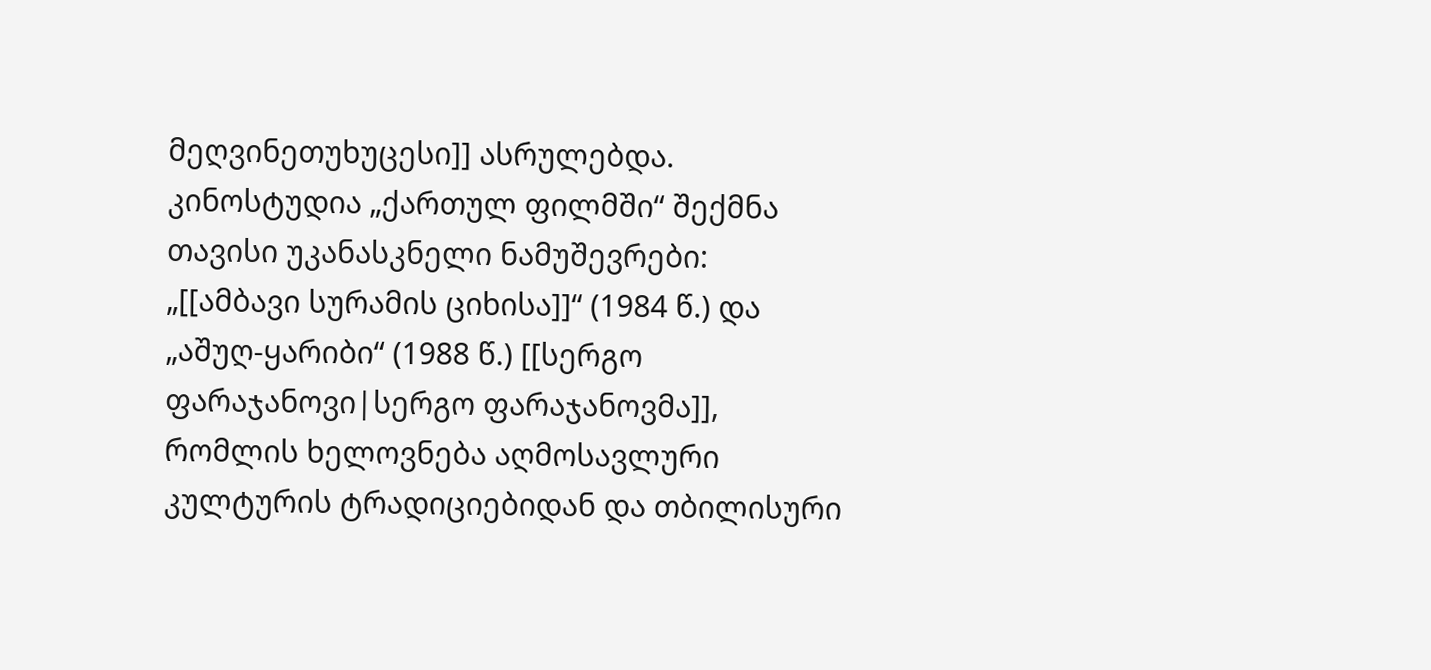მეღვინეთუხუცესი]] ასრულებდა. კინოსტუდია „ქართულ ფილმში“ შექმნა თავისი უკანასკნელი ნამუშევრები: „[[ამბავი სურამის ციხისა]]“ (1984 წ.) და „აშუღ-ყარიბი“ (1988 წ.) [[სერგო ფარაჯანოვი|სერგო ფარაჯანოვმა]], რომლის ხელოვნება აღმოსავლური კულტურის ტრადიციებიდან და თბილისური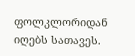ფოლკლორიდან იღებს სათავეს.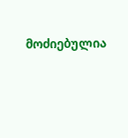მოძიებულია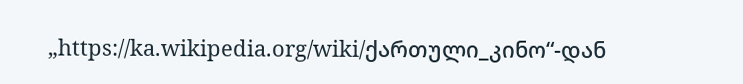„https://ka.wikipedia.org/wiki/ქართული_კინო“-დან